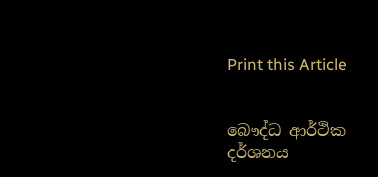Print this Article


බෞද්ධ ආර්ථික දර්ශනය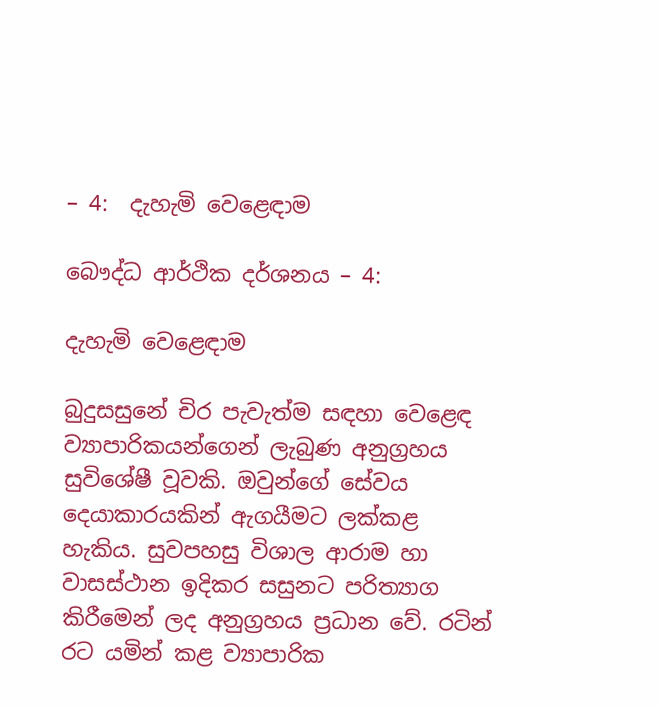– 4:  දැහැමි වෙළෙඳාම

බෞද්ධ ආර්ථික දර්ශනය – 4:

දැහැමි වෙළෙඳාම

බුදුසසුනේ චිර පැවැත්ම සඳහා වෙළෙඳ ව්‍යාපාරිකයන්ගෙන් ලැබුණ අනුග්‍රහය සුවිශේෂී වූවකි. ඔවුන්ගේ සේවය දෙයාකාරයකින් ඇගයීමට ලක්කළ හැකිය. සුවපහසු විශාල ආරාම හා වාසස්ථාන ඉදිකර සසුනට පරිත්‍යාග කිරීමෙන් ලද අනුග්‍රහය ප්‍රධාන වේ. රටින් රට යමින් කළ ව්‍යාපාරික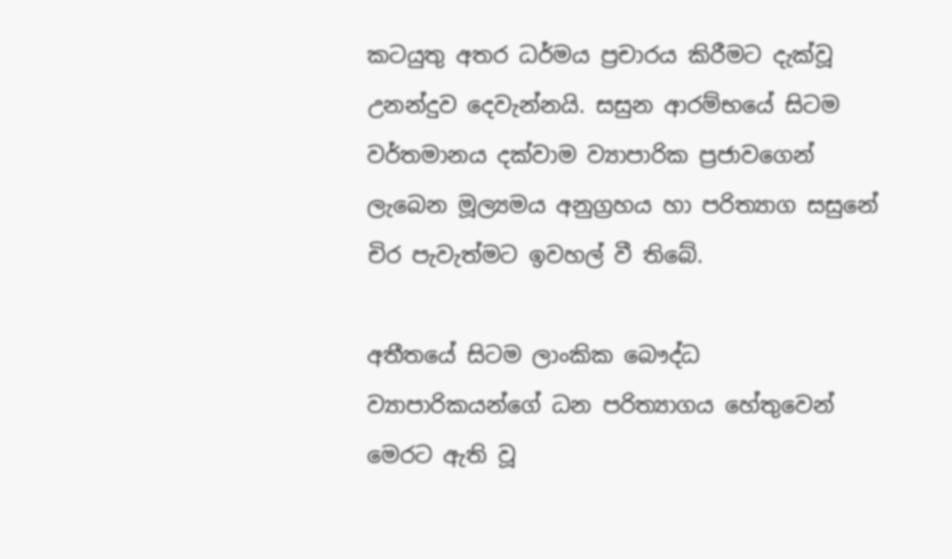කටයුතු අතර ධර්මය ප්‍රචාරය කිරීමට දැක්වූ උනන්දුව දෙවැන්නයි. සසුන ආරම්භයේ සිටම වර්තමානය දක්වාම ව්‍යාපාරික ප්‍රජාවගෙන් ලැබෙන මූල්‍යමය අනුග්‍රහය හා පරිත්‍යාග සසුනේ චිර පැවැත්මට ඉවහල් වී තිබේ.

අතීතයේ සිටම ලාංකික බෞද්ධ ව්‍යාපාරිකයන්ගේ ධන පරිත්‍යාගය හේතුවෙන් මෙරට ඇති වූ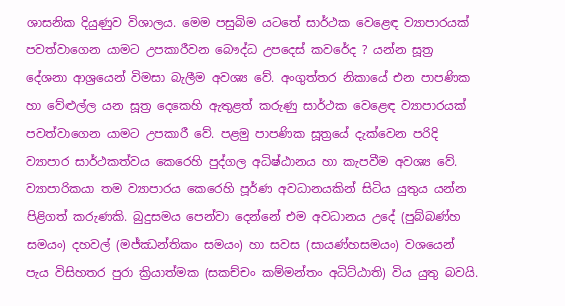ශාසනික දියුණුව විශාලය. මෙම පසුබිම යටතේ සාර්ථක වෙළෙඳ ව්‍යාපාරයක් පවත්වාගෙන යාමට උපකාරීවන බෞද්ධ උපදෙස් කවරේද ? යන්න සූත්‍ර දේශනා ආශ්‍රයෙන් විමසා බැලීම අවශ්‍ය වේ. අංගුත්තර නිකායේ එන පාපණික හා වේළුල්ල යන සූත්‍ර දෙකෙහි ඇතුළත් කරුණු සාර්ථක වෙළෙඳ ව්‍යාපාරයක් පවත්වාගෙන යාමට උපකාරී වේ. පළමු පාපණික සූත්‍රයේ දැක්වෙන පරිදි ව්‍යාපාර සාර්ථකත්වය කෙරෙහි පුද්ගල අධිෂ්ඨානය හා කැපවීම අවශ්‍ය වේ. ව්‍යාපාරිකයා තම ව්‍යාපාරය කෙරෙහි පූර්ණ අවධානයකින් සිටිය යුතුය යන්න පිළිගත් කරුණකි. බුදුසමය පෙන්වා දෙන්නේ එම අවධානය උදේ (පුබ්බණ්හ සමයං) දහවල් (මජ්ඣන්තිකං සමයං) හා සවස (සායණ්හසමයං) වශයෙන් පැය විසිහතර පුරා ක්‍රියාත්මක (සකච්චං කම්මන්තං අධිට්ඨාති) විය යුතු බවයි.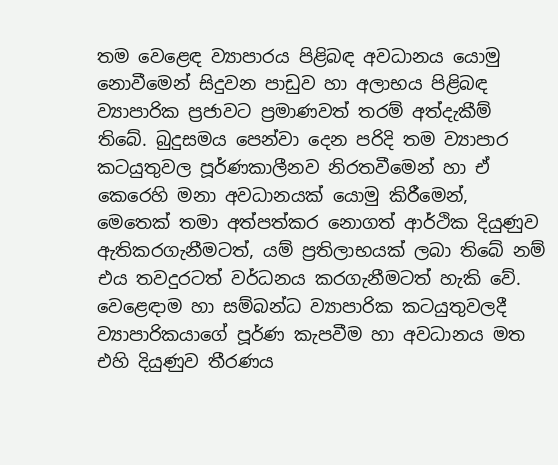තම වෙළෙඳ ව්‍යාපාරය පිළිබඳ අවධානය යොමු නොවීමෙන් සිදුවන පාඩුව හා අලාභය පිළිබඳ ව්‍යාපාරික ප්‍රජාවට ප්‍රමාණවත් තරම් අත්දැකීම් තිබේ. බුදුසමය පෙන්වා දෙන පරිදි තම ව්‍යාපාර කටයුතුවල පූර්ණකාලීනව නිරතවීමෙන් හා ඒ කෙරෙහි මනා අවධානයක් යොමු කිරීමෙන්, මෙතෙක් තමා අත්පත්කර නොගත් ආර්ථික දියුණුව ඇතිකරගැනීමටත්, යම් ප්‍රතිලාභයක් ලබා තිබේ නම් එය තවදුරටත් වර්ධනය කරගැනීමටත් හැකි වේ. වෙළෙඳාම හා සම්බන්ධ ව්‍යාපාරික කටයුතුවලදී ව්‍යාපාරිකයාගේ පූර්ණ කැපවීම හා අවධානය මත එහි දියුණුව තීරණය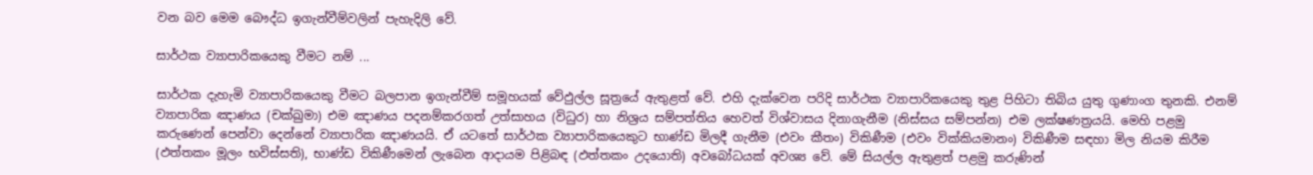වන බව මෙම බෞද්ධ ඉගැන්වීම්වලින් පැහැදිලි වේ.

සාර්ථක ව්‍යාපාරිකයෙකු වීමට නම් ...

සාර්ථක දැහැමි ව්‍යාපාරිකයෙකු වීමට බලපාන ඉගැන්වීම් සමූහයක් වේඵුල්ල සූත්‍රයේ ඇතුළත් වේ. එහි දැක්වෙන පරිදි සාර්ථක ව්‍යාපාරිකයෙකු තුළ පිහිටා තිබිය යුතු ගුණාංග තුනකි. එනම් ව්‍යාපාරික ඤාණය (චක්ඛුමා) එම ඤාණය පදනම්කරගත් උත්සාහය (විධුර) හා නිශ්‍රය සම්පත්තිය හෙවත් විශ්වාසය දිනාගැනීම (නිස්සය සම්පන්න) එම ලක්ෂණත්‍රයයි. මෙහි පළමු කරුණෙන් පෙන්වා දෙන්නේ ව්‍යාපාරික ඤාණයයි. ඒ යටතේ සාර්ථක ව්‍යාපාරිකයෙකුට භාණ්ඩ මිලදී ගැනීම (එවං කීතං) විකිණීම (එවං වික්කියමානං) විකිණීම සඳහා මිල නියම කිරීම (ඵත්තකං මූලං භවිස්සති), භාණ්ඩ විකිණීමෙන් ලැබෙන ආදායම පිළිබඳ (ඵත්තකං උදයොති) අවබෝධයක් අවශ්‍ය වේ. මේ සියල්ල ඇතුළත් පළමු කරුණින්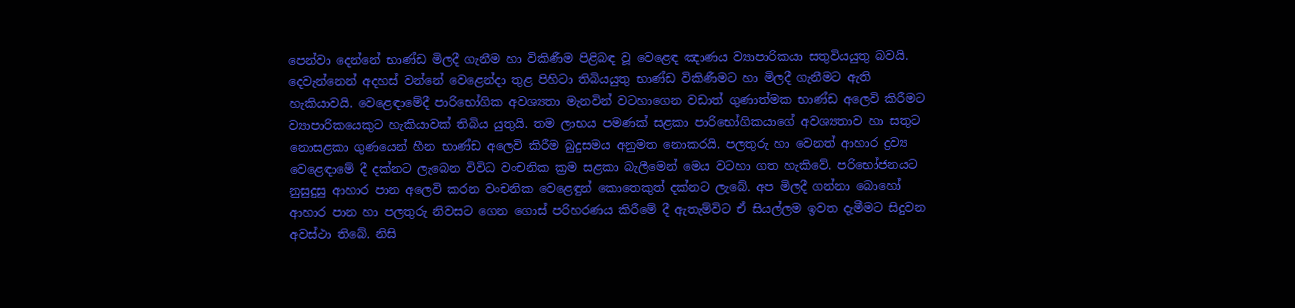පෙන්වා දෙන්නේ භාණ්ඩ මිලදී ගැනීම හා විකිණීම පිළිබඳ වූ වෙළෙඳ ඤාණය ව්‍යාපාරිකයා සතුවියයුතු බවයි. දෙවැන්නෙන් අදහස් වන්නේ වෙළෙන්දා තුළ පිහිටා තිබියයුතු භාණ්ඩ විකිණීමට හා මිලදී ගැනීමට ඇති හැකියාවයි. වෙළෙඳාමේදී පාරිභෝගික අවශ්‍යතා මැනවින් වටහාගෙන වඩාත් ගුණාත්මක භාණ්ඩ අලෙවි කිරීමට ව්‍යාපාරිකයෙකුට හැකියාවක් තිබිය යුතුයි. තම ලාභය පමණක් සළකා පාරිභෝගිකයාගේ අවශ්‍යතාව හා සතුට නොසළකා ගුණයෙන් හීන භාණ්ඩ අලෙවි කිරීම බුදුසමය අනුමත නොකරයි. පලතුරු හා වෙනත් ආහාර ද්‍රව්‍ය වෙළෙඳාමේ දී දක්නට ලැබෙන විවිධ වංචනික ක්‍රම සළකා බැලීමෙන් මෙය වටහා ගත හැකිවේ. පරිභෝජනයට නුසුදුසු ආහාර පාන අලෙවි කරන වංචනික වෙළෙඳුන් කොතෙකුත් දක්නට ලැබේ. අප මිලදී ගන්නා බොහෝ ආහාර පාන හා පලතුරු නිවසට ගෙන ගොස් පරිහරණය කිරීමේ දී ඇතැම්විට ඒ සියල්ලම ඉවත දැමීමට සිදුවන අවස්ථා තිබේ. නිසි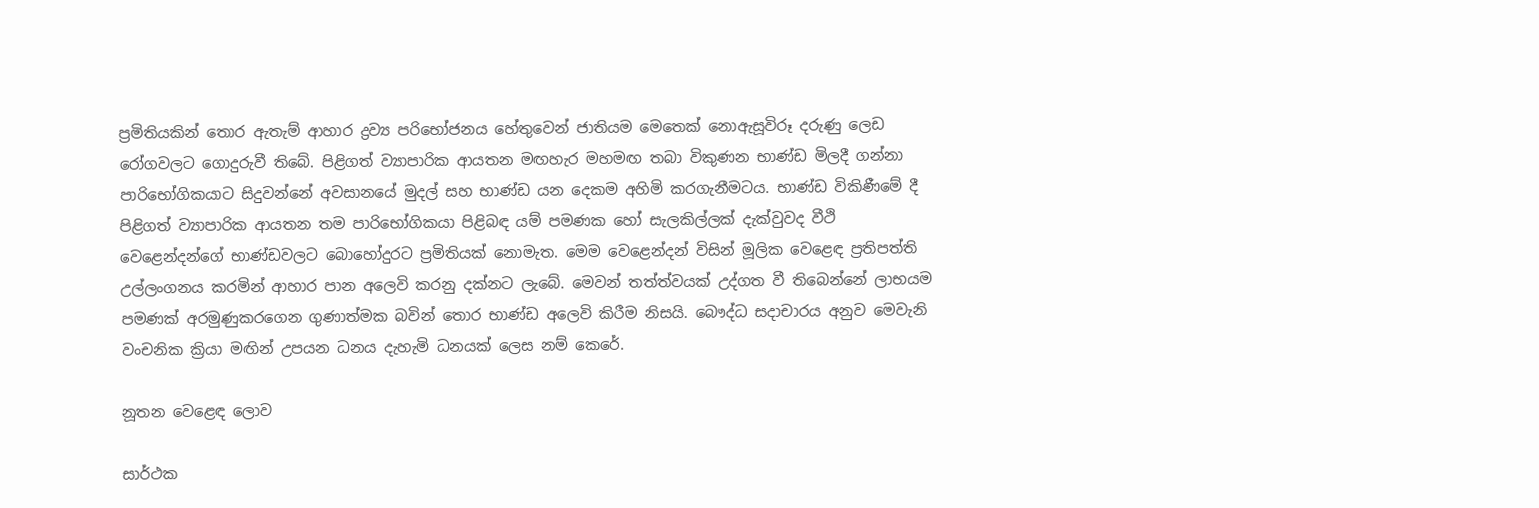ප්‍රමිතියකින් තොර ඇතැම් ආහාර ද්‍රව්‍ය පරිභෝජනය හේතුවෙන් ජාතියම මෙතෙක් නොඇසූවිරූ දරුණු ලෙඩ රෝගවලට ගොදුරුවී තිබේ. පිළිගත් ව්‍යාපාරික ආයතන මඟහැර මහමඟ තබා විකුණන භාණ්ඩ මිලදී ගන්නා පාරිභෝගිකයාට සිදුවන්නේ අවසානයේ මුදල් සහ භාණ්ඩ යන දෙකම අහිමි කරගැනීමටය. භාණ්ඩ විකිණීමේ දී පිළිගත් ව්‍යාපාරික ආයතන තම පාරිභෝගිකයා පිළිබඳ යම් පමණක හෝ සැලකිල්ලක් දැක්වුවද වීථි වෙළෙන්දන්ගේ භාණ්ඩවලට බොහෝදුරට ප්‍රමිතියක් නොමැත. මෙම වෙළෙන්දන් විසින් මූලික වෙළෙඳ ප්‍රතිපත්ති උල්ලංගනය කරමින් ආහාර පාන අලෙවි කරනු දක්නට ලැබේ. මෙවන් තත්ත්වයක් උද්ගත වී තිබෙන්නේ ලාභයම පමණක් අරමුණුකරගෙන ගුණාත්මක බවින් තොර භාණ්ඩ අලෙවි කිරීම නිසයි. බෞද්ධ සදාචාරය අනුව මෙවැනි වංචනික ක්‍රියා මඟින් උපයන ධනය දැහැමි ධනයක් ලෙස නම් කෙරේ.

නූතන වෙළෙඳ ලොව

සාර්ථක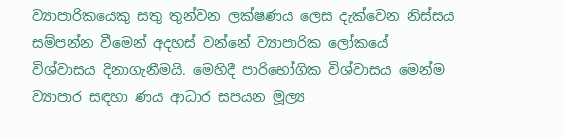ව්‍යාපාරිකයෙකු සතු තුන්වන ලක්ෂණය ලෙස දැක්වෙන නිස්සය සම්පන්න වීමෙන් අදහස් වන්නේ ව්‍යාපාරික ලෝකයේ විශ්වාසය දිනාගැනීමයි. මෙහිදී පාරිභෝගික විශ්වාසය මෙන්ම ව්‍යාපාර සඳහා ණය ආධාර සපයන මූල්‍ය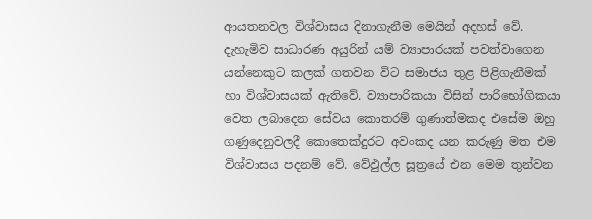ආයතනවල විශ්වාසය දිනාගැනීම මෙයින් අදහස් වේ. දැහැමිව සාධාරණ අයුරින් යම් ව්‍යාපාරයක් පවත්වාගෙන යන්නෙකුට කලක් ගතවන විට සමාජය තුළ පිළිගැනීමක් හා විශ්වාසයක් ඇතිවේ. ව්‍යාපාරිකයා විසින් පාරිභෝගිකයා වෙත ලබාදෙන සේවය කොතරම් ගුණාත්මකද එසේම ඔහු ගණුදෙනුවලදී කොතෙක්දුරට අවංකද යන කරුණු මත එම විශ්වාසය පදනම් වේ. වේඵුල්ල සූත්‍රයේ එන මෙම තුන්වන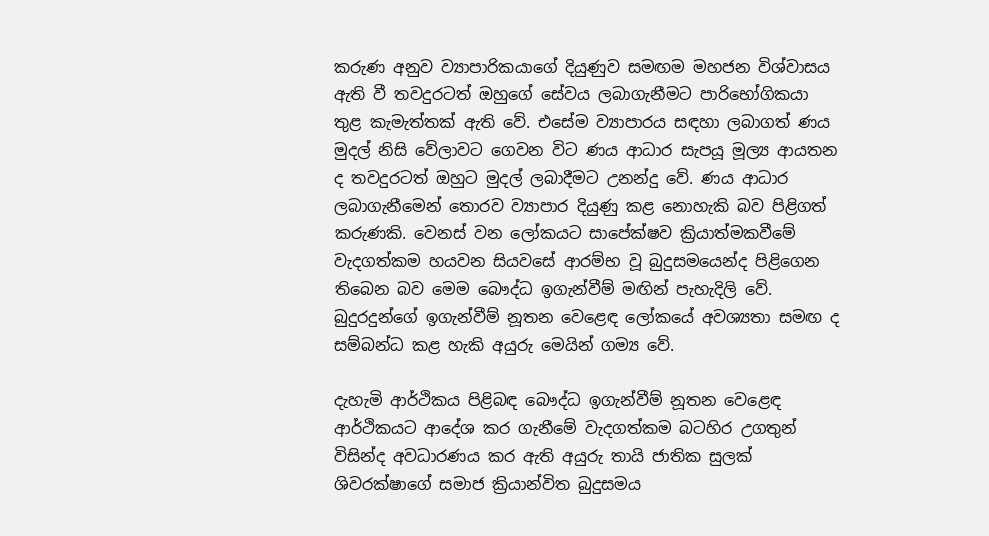කරුණ අනුව ව්‍යාපාරිකයාගේ දියුණුව සමඟම මහජන විශ්වාසය ඇති වී තවදුරටත් ඔහුගේ සේවය ලබාගැනීමට පාරිභෝගිකයා තුළ කැමැත්තක් ඇති වේ. එසේම ව්‍යාපාරය සඳහා ලබාගත් ණය මුදල් නිසි වේලාවට ගෙවන විට ණය ආධාර සැපයූ මූල්‍ය ආයතන ද තවදුරටත් ඔහුට මුදල් ලබාදීමට උනන්දු වේ. ණය ආධාර ලබාගැනීමෙන් තොරව ව්‍යාපාර දියුණු කළ නොහැකි බව පිළිගත් කරුණකි. වෙනස් වන ලෝකයට සාපේක්ෂව ක්‍රියාත්මකවීමේ වැදගත්කම හයවන සියවසේ ආරම්භ වූ බුදුසමයෙන්ද පිළිගෙන තිබෙන බව මෙම බෞද්ධ ඉගැන්වීම් මඟින් පැහැදිලි වේ. බුදුරදුන්ගේ ඉගැන්වීම් නූතන වෙළෙඳ ලෝකයේ අවශ්‍යතා සමඟ ද සම්බන්ධ කළ හැකි අයුරු මෙයින් ගම්‍ය වේ.

දැහැමි ආර්ථිකය පිළිබඳ බෞද්ධ ඉගැන්වීම් නූතන වෙළෙඳ ආර්ථිකයට ආදේශ කර ගැනීමේ වැදගත්කම බටහිර උගතුන් විසින්ද අවධාරණය කර ඇති අයුරු තායි ජාතික සුලක් ශිවරක්ෂාගේ සමාජ ක්‍රියාන්විත බුදුසමය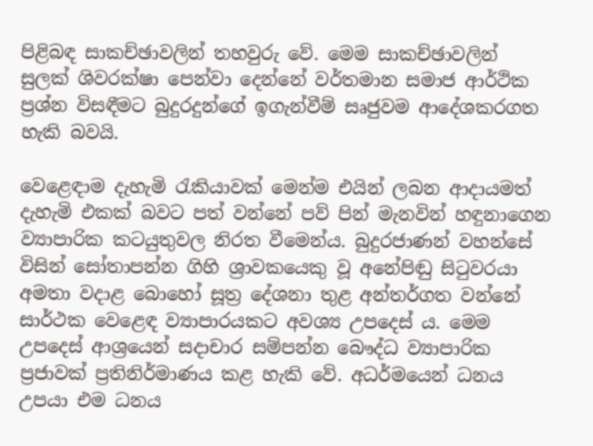පිළිබඳ සාකච්ඡාවලින් තහවුරු වේ. මෙම සාකච්ඡාවලින් සුලක් ශිවරක්ෂා පෙන්වා දෙන්නේ වර්තමාන සමාජ ආර්ථික ප්‍රශ්න විසඳීමට බුදුරදුන්ගේ ඉගැන්වීම් සෘජුවම ආදේශකරගත හැකි බවයි.

වෙළෙඳාම දැහැමි රැකියාවක් මෙන්ම එයින් ලබන ආදායමත් දැහැමි එකක් බවට පත් වන්නේ පව් පින් මැනවින් හඳුනාගෙන ව්‍යාපාරික කටයුතුවල නිරත වීමෙන්ය. බුදුරජාණන් වහන්සේ විසින් සෝතාපන්න ගිහි ශ්‍රාවකයෙකු වූ අනේපිඬු සිටුවරයා අමතා වදාළ බොහෝ සූත්‍ර දේශනා තුළ අන්තර්ගත වන්නේ සාර්ථක වෙළෙඳ ව්‍යාපාරයකට අවශ්‍ය උපදෙස් ය. මෙම උපදෙස් ආශ්‍රයෙන් සදාචාර සම්පන්න බෞද්ධ ව්‍යාපාරික ප්‍රජාවක් ප්‍රතිනිර්මාණය කළ හැකි වේ. අධර්මයෙන් ධනය උපයා එම ධනය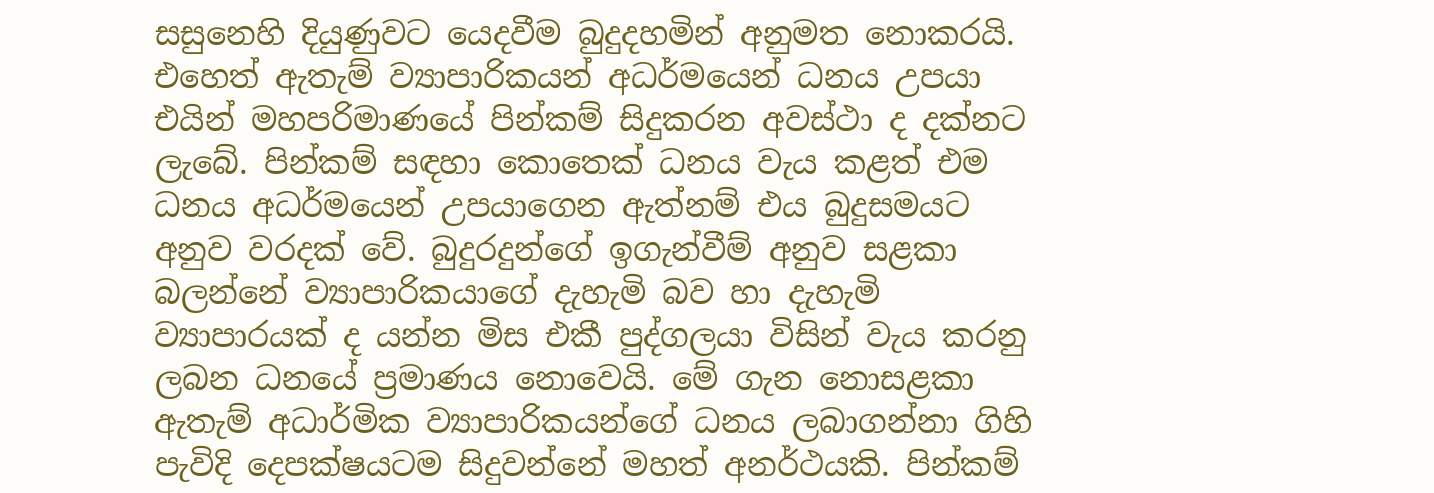සසුනෙහි දියුණුවට යෙදවීම බුදුදහමින් අනුමත නොකරයි. එහෙත් ඇතැම් ව්‍යාපාරිකයන් අධර්මයෙන් ධනය උපයා එයින් මහපරිමාණයේ පින්කම් සිදුකරන අවස්ථා ද දක්නට ලැබේ. පින්කම් සඳහා කොතෙක් ධනය වැය කළත් එම ධනය අධර්මයෙන් උපයාගෙන ඇත්නම් එය බුදුසමයට අනුව වරදක් වේ. බුදුරදුන්ගේ ඉගැන්වීම් අනුව සළකා බලන්නේ ව්‍යාපාරිකයාගේ දැහැමි බව හා දැහැමි ව්‍යාපාරයක් ද යන්න මිස එකී පුද්ගලයා විසින් වැය කරනු ලබන ධනයේ ප්‍රමාණය නොවෙයි. මේ ගැන නොසළකා ඇතැම් අධාර්මික ව්‍යාපාරිකයන්ගේ ධනය ලබාගන්නා ගිහි පැවිදි දෙපක්ෂයටම සිදුවන්නේ මහත් අනර්ථයකි. පින්කම්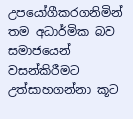උපයෝගීකරගනිමින් තම අධාර්මික බව සමාජයෙන් වසන්කිරීමට උත්සාහගන්නා කූට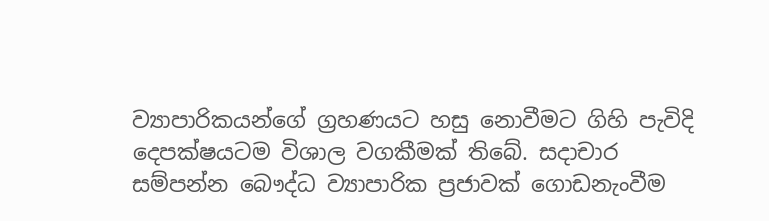ව්‍යාපාරිකයන්ගේ ග්‍රහණයට හසු නොවීමට ගිහි පැවිදි දෙපක්ෂයටම විශාල වගකීමක් තිබේ. සදාචාර සම්පන්න බෞද්ධ ව්‍යාපාරික ප්‍රජාවක් ගොඩනැංවීම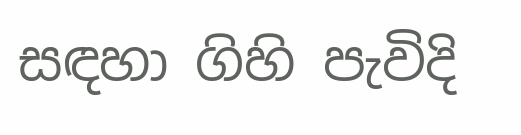සඳහා ගිහි පැවිදි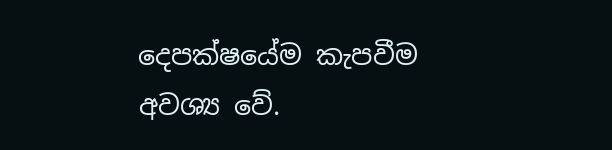දෙපක්ෂයේම කැපවීම අවශ්‍ය වේ.